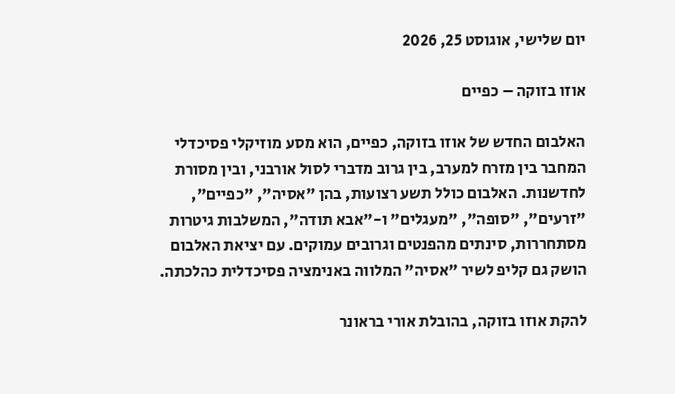יום שלישי, אוגוסט 25, 2026

אוזו בזוקה – כפיים

האלבום החדש של אוזו בזוקה, כפיים, הוא מסע מוזיקלי פסיכדלי המחבר בין מזרח למערב, בין גרוב מדברי לסול אורבני, ובין מסורת לחדשנות. האלבום כולל תשע רצועות, בהן "אסיה", "כפיים", "זרעים", "סופה", "מעגלים" ו-"אבא תודה", המשלבות גיטרות מסתחררות, סינתים מהפנטים וגרובים עמוקים. עם יציאת האלבום הושק גם קליפ לשיר "אסיה" המלווה באנימציה פסיכדלית כהלכתה.

להקת אוזו בזוקה, בהובלת אורי בראונר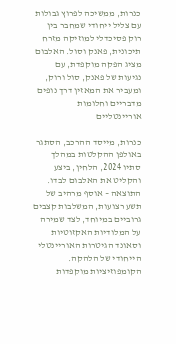כנרות, ממשיכה לפרוץ גבולות עם צליל ייחודי שמחבר בין רוק פסיכדלי למוזיקה מזרח תיכונית, פאנק וסול. האלבום מציג הפקה מוקפדת, עם נגיעות של פאנק, סול ורוק, ומעביר את המאזין דרך נופים מדבריים וחלומות אוריינטליים

כנרות, מייסד ההרכב, הסתגר באולפן ההקלטות במהלך סתיו 2024, הלחין, ביצע והקליט את האלבום לבדו. התוצאה – אוסף מרהיב של תשע רצועות, המשלבות קצבים גרוביים במיוחד, לצד שמירה על המלודיות האקזוטיות וסאונד הגיטרות האוריינטלי הייחודי של הלהקה. הקומפוזיציות מוקפדות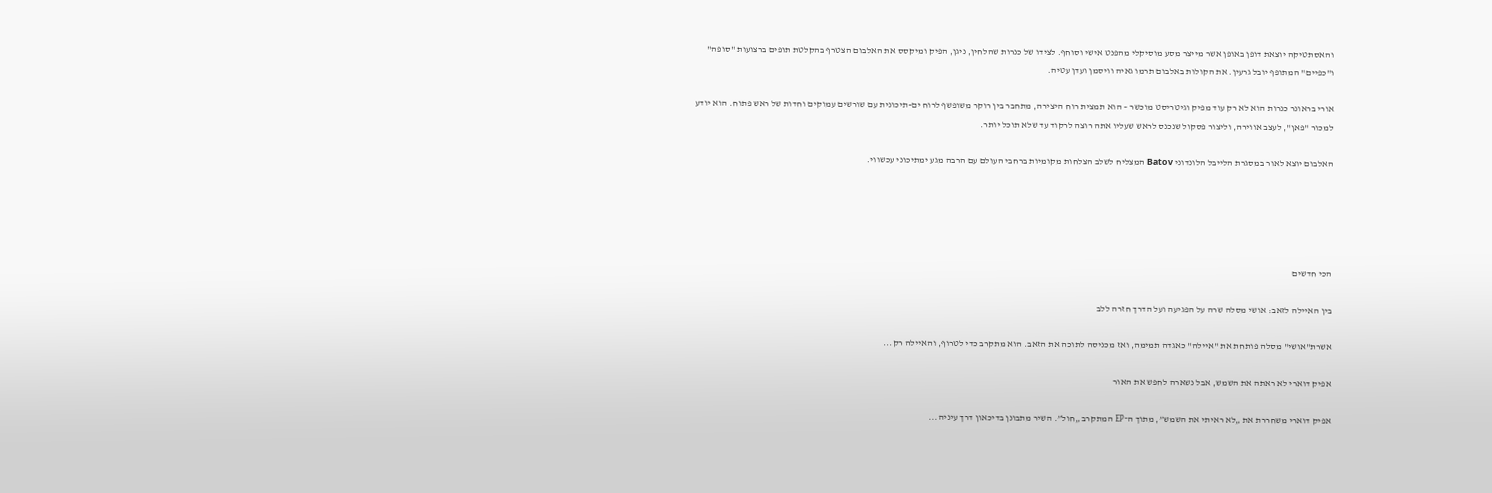והאסתטיקה יוצאת דופן באופן אשר מייצר מסע מוסיקלי מהפנט אישי וסוחף. לצידו של כנרות שהלחין, ניגן, הפיק ומיקסס את האלבום הצטרף בהקלטת תופים ברצועות "סופה" ו"כפיים" המתופף יובל גרעין. את הקולות באלבום תרמו גאיה וויסמן ועדן עטיה.

אורי בראונר כנרות הוא לא רק עוד מפיק וגיטריסט מוכשר – הוא תמצית רוח היצירה, מתחבר בין רוקר משופשף לרוח ים-תיכונית עם שורשים עמוקים וחדות של ראש פתוח. הוא יודע למכור "פאן", לעצב אווירה, וליצור פסקול שנכנס לראש שעליו אתה רוצה לרקוד עד שלא תוכל יותר.

האלבום יוצא לאור במסגרת הלייבל הלונדוני Batov המצליח לשלב הצלחות מקומיות ברחבי העולם עם הרבה מגע ימתיכוני עכשווי.





הכי חדשים

בין האיילה לזאב: אושי מסלה שרה על הפגיעה ועל הדרך חזרה ללב

אשרת"אושי" מסלה פותחת את "איילה" כאגדה תמימה, ואז מכניסה לתוכה את הזאב. הוא מתקרב כדי לטרוף, והאיילה רק...

אפיק דוארי לא ראתה את השמש, אבל נשארה לחפש את האור

אפיק דוארי משחררת את „לא ראיתי את השמש”, מתוך ה־EP המתקרב „חול”. השיר מתבונן בדיכאון דרך עיניה...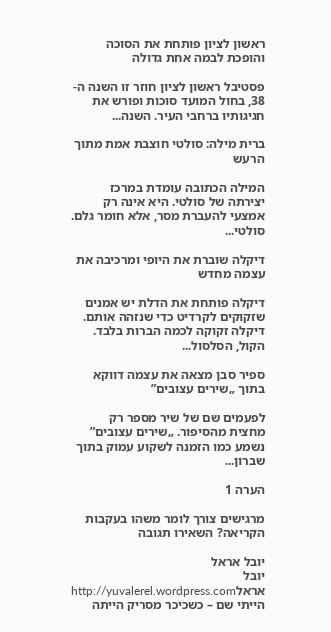ראשון לציון פותחת את הסוכה והופכת לבמה אחת גדולה

פסטיבל ראשון לציון חוזר זו השנה ה- 38, בחול המועד סוכות ופורש את חגיגותיו ברחבי העיר. השנה...

ברית מילה: סולטי חוצבת אמת מתוך הרעש

המילה הכתובה עומדת במרכז יצירתה של סולטי. היא אינה רק אמצעי להעברת מסר, אלא חומר גלם. סולטי...

דיקלה שוברת את היופי ומרכיבה את עצמה מחדש

דיקלה פותחת את הדלת יש אמנים שזקוקים לקרדיט כדי שנזהה אותם. דיקלה זקוקה לכמה הברות בלבד. הקול, הסלסול...

ספיר סבן מצאה את עצמה דווקא בתוך „שירים עצובים”

לפעמים שם של שיר מספר רק מחצית מהסיפור. „שירים עצובים” נשמע כמו הזמנה לשקוע עמוק בתוך שברון...

הערה 1

מרגישים צורך לומר משהו בעקבות הקריאה? השאירו תגובה

יובל אראל
יובל אראלhttp://yuvalerel.wordpress.com
הייתי שם – כשכיכר מסריק הייתה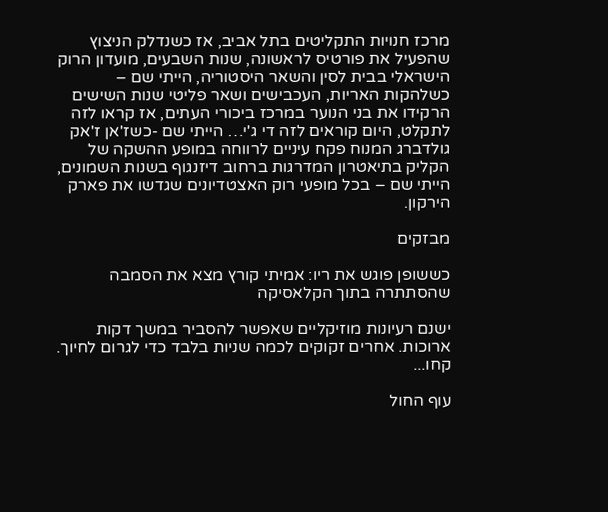מרכז חנויות התקליטים בתל אביב, אז כשנדלק הניצוץ שהפעיל את פורטיס לראשונה, שנות השבעים, מועדון הרוק הישראלי בבית לסין והשאר היסטוריה, הייתי שם – כשלהקות האריות, העכבישים ושאר פליטי שנות השישים הרקידו את בני הנוער במרכז ביכורי העתים, אז קראו לזה לתקלט, היום קוראים לזה די ג'י… הייתי שם -כשז'אן ז'אק גולדברג המנוח פקח עיניים לרווחה במופע ההשקה של הקליק בתיאטרון המדרגות ברחוב דיזנגוף בשנות השמונים, הייתי שם – בכל מופעי רוק האצטדיונים שגדשו את פארק הירקון.

מבזקים

כששופן פוגש את ריו: אמיתי קורץ מצא את הסמבה שהסתתרה בתוך הקלאסיקה

ישנם רעיונות מוזיקליים שאפשר להסביר במשך דקות ארוכות. אחרים זקוקים לכמה שניות בלבד כדי לגרום לחיוך. קחו...

עוף החול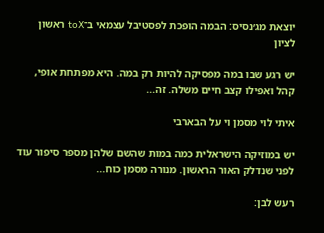יוצאת מג׳נסיס: הבמה הופכת לפסטיבל עצמאי ב־toX ראשון לציון

יש רגע שבו במה מפסיקה להיות רק במה. היא מפתחת אופי, קהל ואפילו קצב חיים משלה. זה...

איתי לוי מסמן וי על הבארבי

יש במוזיקה הישראלית כמה במות שהשם שלהן מספר סיפור עוד לפני שנדלק האור הראשון. מנורה מסמן כוח...

רעש לבן: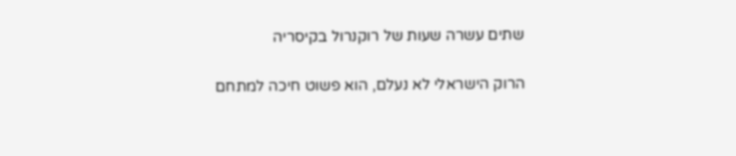שתים עשרה שעות של רוקנרול בקיסריה

הרוק הישראלי לא נעלם, הוא פשוט חיכה למתחם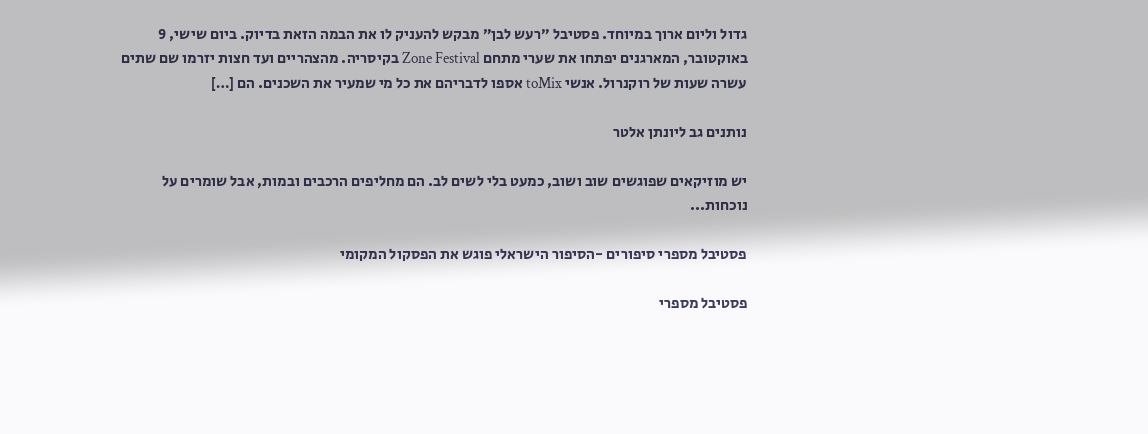גדול וליום ארוך במיוחד. פסטיבל ״רעש לבן״ מבקש להעניק לו את הבמה הזאת בדיוק. ביום שישי, 9 באוקטובר, המארגנים יפתחו את שערי מתחם Zone Festival בקיסריה. מהצהריים ועד חצות יזרמו שם שתים עשרה שעות של רוקנרול. אנשי toMix אספו לדבריהם את כל מי שמעיר את השכנים. הם […]

נותנים גב ליונתן אלטר

יש מוזיקאים שפוגשים שוב ושוב, כמעט בלי לשים לב. הם מחליפים הרכבים ובמות, אבל שומרים על נוכחות...

פסטיבל מספרי סיפורים -הסיפור הישראלי פוגש את הפסקול המקומי

פסטיבל מספרי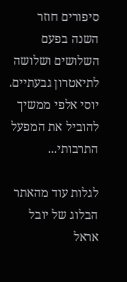סיפורים חוזר השנה בפעם השלושים ושלושה לתיאטרון גבעתיים. יוסי אלפי ממשיך להוביל את המפעל התרבותי...

לגלות עוד מהאתר הבלוג של יובל אראל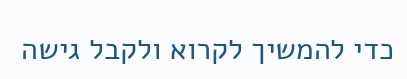כדי להמשיך לקרוא ולקבל גישה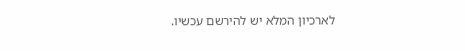לארכיון המלא יש להירשם עכשיו.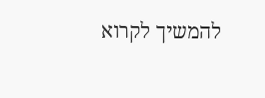להמשיך לקרוא